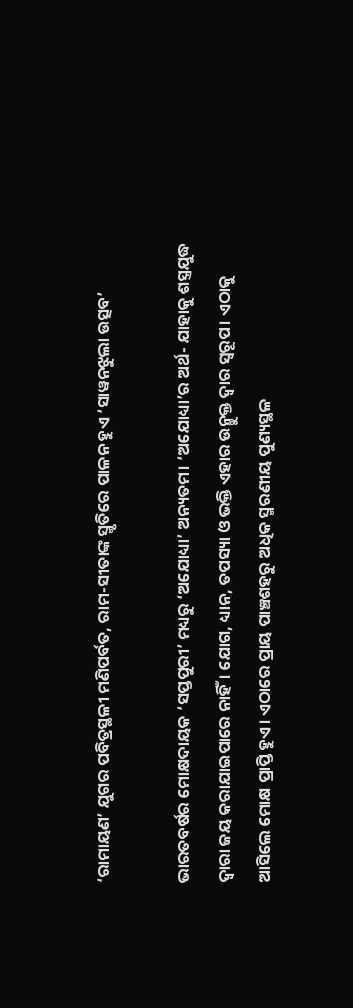‘ରାମାୟଣ’ ଯୁଗର ପବିତ୍ରସ୍ଥଳୀ ମଣିପର୍ବତ, ରାମ-ସୀତାଙ୍କ ସ୍ମୃତିରେ ପାଳନ ହୁଏ ‘ସାୱନଝୁଲା ଉତ୍ସବ’

ଭାରତବର୍ଷର ମୋକ୍ଷଦାୟକ ‘ସପ୍ତପୁରୀ’ ମଧ୍ୟରୁ ‘ଅଯୋଧ୍ୟା’ ଅନ୍ୟତମ। ‘ଅଯୋଧ୍ୟା’ର ଅର୍ଥ- ଯାହାକୁ ଶସ୍ତ୍ରଯୁଦ୍ଧ ଦ୍ୱାରା ଜୟ କରାଯାଇପାରେ ନାହିଁ। ଯୋଗ, ଧ୍ୟାନ, ତପସ୍ୟା ଓ ଭକ୍ତି ଏହାର ଉନ୍ମୁକ୍ତ ଦ୍ୱାର ସ୍ୱରୂପ। ଏଠାକୁ ଆସିଲେ ମୋକ୍ଷ ପ୍ରାପ୍ତି ହୁଏ। ଏଠାରେ ପ୍ରାୟ ପାଞ୍ଚଶହରୁ ଅଧିକ ସ୍ମରଣୀୟ ପୁଣ୍ୟସ୍ଥଳ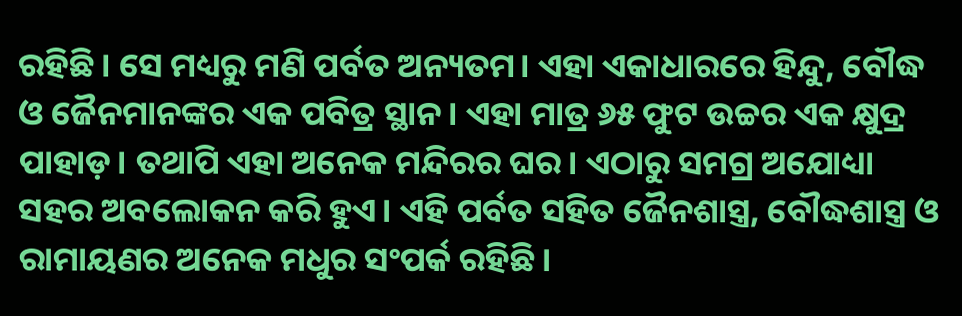ରହିଛି। ସେ ମଧ୍ୟରୁ ମଣି ପର୍ବତ ଅନ୍ୟତମ। ଏହା ଏକାଧାରରେ ହିନ୍ଦୁ, ବୌଦ୍ଧ ଓ ଜୈନମାନଙ୍କର ଏକ ପବିତ୍ର ସ୍ଥାନ। ଏହା ମାତ୍ର ୬୫ ଫୁଟ ଉଚ୍ଚର ଏକ କ୍ଷୁଦ୍ର ପାହାଡ଼। ତଥାପି ଏହା ଅନେକ ମନ୍ଦିରର ଘର। ଏଠାରୁ ସମଗ୍ର ଅଯୋଧ୍ୟା ସହର ଅବଲୋକନ କରି ହୁଏ। ଏହି ପର୍ବତ ସହିତ ଜୈନଶାସ୍ତ୍ର, ବୌଦ୍ଧଶାସ୍ତ୍ର ଓ ରାମାୟଣର ଅନେକ ମଧୁର ସଂପର୍କ ରହିଛି।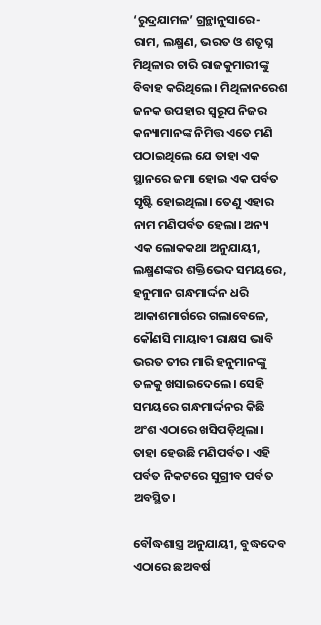‘ରୁଦ୍ରଯାମଳ’ ଗ୍ରନ୍ଥାନୁସାରେ- ରାମ, ଲକ୍ଷ୍ମଣ, ଭରତ ଓ ଶତୃଘ୍ନ ମିଥିଳାର ଚାରି ରାଜକୁମାରୀଙ୍କୁ ବିବାହ କରିଥିଲେ। ମିଥିଳାନରେଶ ଜନକ ଉପହାର ସ୍ୱରୂପ ନିଜର କନ୍ୟାମାନଙ୍କ ନିମିତ୍ତ ଏତେ ମଣି ପଠାଇଥିଲେ ଯେ ତାହା ଏକ ସ୍ଥାନରେ ଜମା ହୋଇ ଏକ ପର୍ବତ ସୃଷ୍ଟି ହୋଇଥିଲା। ତେଣୁ ଏହାର ନାମ ମଣିପର୍ବତ ହେଲା। ଅନ୍ୟ ଏକ ଲୋକକଥା ଅନୁଯାୟୀ, ଲକ୍ଷ୍ମଣଙ୍କର ଶକ୍ତିଭେଦ ସମୟରେ, ହନୁମାନ ଗନ୍ଧମାର୍ଦ୍ଦନ ଧରି ଆକାଶମାର୍ଗରେ ଗଲାବେଳେ, କୌଣସି ମାୟାବୀ ରାକ୍ଷସ ଭାବି ଭରତ ତୀର ମାରି ହନୁମାନଙ୍କୁ ତଳକୁ ଖସାଇଦେଲେ। ସେହି ସମୟରେ ଗନ୍ଧମାର୍ଦ୍ଦନର କିଛି ଅଂଶ ଏଠାରେ ଖସିପଡ଼ିଥିଲା। ତାହା ହେଉଛି ମଣିପର୍ବତ। ଏହି ପର୍ବତ ନିକଟରେ ସୁଗ୍ରୀବ ପର୍ବତ ଅବସ୍ଥିତ।

ବୌଦ୍ଧଶାସ୍ତ୍ର ଅନୁଯାୟୀ, ବୁଦ୍ଧଦେବ ଏଠାରେ ଛଅବର୍ଷ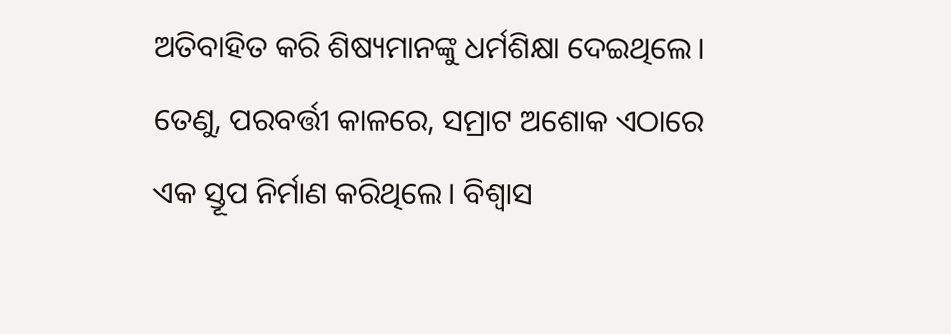ଅତିବାହିତ କରି ଶିଷ୍ୟମାନଙ୍କୁ ଧର୍ମଶିକ୍ଷା ଦେଇଥିଲେ। ତେଣୁ, ପରବର୍ତ୍ତୀ କାଳରେ, ସମ୍ରାଟ ଅଶୋକ ଏଠାରେ ଏକ ସ୍ତୂପ ନିର୍ମାଣ କରିଥିଲେ। ବିଶ୍ୱାସ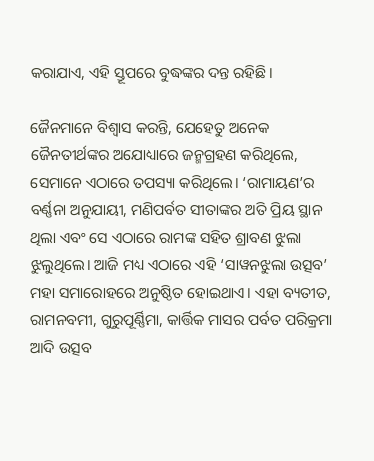କରାଯାଏ, ଏହି ସ୍ତୂପରେ ବୁଦ୍ଧଙ୍କର ଦନ୍ତ ରହିଛି।

ଜୈନମାନେ ବିଶ୍ୱାସ କରନ୍ତି, ଯେହେତୁ ଅନେକ ଜୈନତୀର୍ଥଙ୍କର ଅଯୋଧ୍ୟାରେ ଜନ୍ମଗ୍ରହଣ କରିଥିଲେ, ସେମାନେ ଏଠାରେ ତପସ୍ୟା କରିଥିଲେ। ‘ରାମାୟଣ’ର ବର୍ଣ୍ଣନା ଅନୁଯାୟୀ, ମଣିପର୍ବତ ସୀତାଙ୍କର ଅତି ପ୍ରିୟ ସ୍ଥାନ ଥିଲା ଏବଂ ସେ ଏଠାରେ ରାମଙ୍କ ସହିତ ଶ୍ରାବଣ ଝୁଲା ଝୁଲୁଥିଲେ। ଆଜି ମଧ୍ୟ ଏଠାରେ ଏହି ‘ସାୱନଝୁଲା ଉତ୍ସବ’ ମହା ସମାରୋହରେ ଅନୁଷ୍ଠିତ ହୋଇଥାଏ। ଏହା ବ୍ୟତୀତ, ରାମନବମୀ, ଗୁରୁପୂର୍ଣ୍ଣିମା, କାର୍ତ୍ତିକ ମାସର ପର୍ବତ ପରିକ୍ରମା ଆଦି ଉତ୍ସବ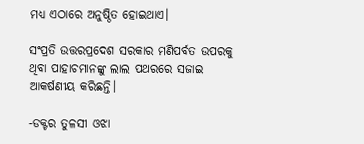ମଧ୍ୟ ଏଠାରେ ଅନୁଷ୍ଠିତ ହୋଇଥାଏ।

ସଂପ୍ରତି ଉତ୍ତରପ୍ରଦେଶ ସରକାର ମଣିପର୍ବତ ଉପରକୁ ଥିବା ପାହାଚମାନଙ୍କୁ ଲାଲ ପଥରରେ ସଜାଇ ଆକର୍ଷଣୀୟ କରିଛନ୍ତି।

-ଡକ୍ଟର ତୁଳସୀ ଓଝା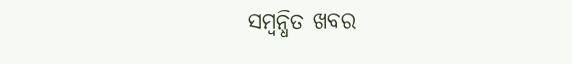ସମ୍ବନ୍ଧିତ ଖବର